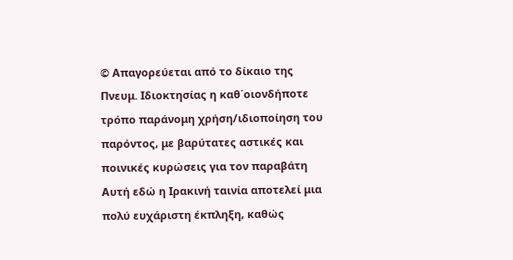© Απαγορεύεται από το δίκαιο της Πνευμ. Ιδιοκτησίας η καθ΄οιονδήποτε τρόπο παράνομη χρήση/ιδιοποίηση του παρόντος, με βαρύτατες αστικές και ποινικές κυρώσεις για τον παραβάτη
Αυτή εδώ η Ιρακινή ταινία αποτελεί μια πολύ ευχάριστη έκπληξη, καθώς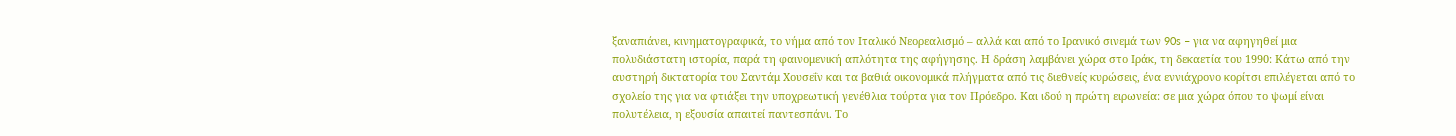ξαναπιάνει, κινηματογραφικά, το νήμα από τον Ιταλικό Νεορεαλισμό – αλλά και από το Ιρανικό σινεμά των 90s – για να αφηγηθεί μια πολυδιάστατη ιστορία, παρά τη φαινομενική απλότητα της αφήγησης. Η δράση λαμβάνει χώρα στο Ιράκ, τη δεκαετία του 1990: Κάτω από την αυστηρή δικτατορία του Σαντάμ Χουσεΐν και τα βαθιά οικονομικά πλήγματα από τις διεθνείς κυρώσεις, ένα εννιάχρονο κορίτσι επιλέγεται από το σχολείο της για να φτιάξει την υποχρεωτική γενέθλια τούρτα για τον Πρόεδρο. Και ιδού η πρώτη ειρωνεία: σε μια χώρα όπου το ψωμί είναι πολυτέλεια, η εξουσία απαιτεί παντεσπάνι. Το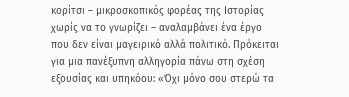κορίτσι – μικροσκοπικός φορέας της Ιστορίας χωρίς να το γνωρίζει – αναλαμβάνει ένα έργο που δεν είναι μαγειρικό αλλά πολιτικό. Πρόκειται για μια πανέξυπνη αλληγορία πάνω στη σχέση εξουσίας και υπηκόου: «Όχι μόνο σου στερώ τα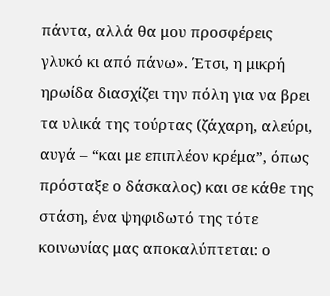πάντα, αλλά θα μου προσφέρεις γλυκό κι από πάνω». Έτσι, η μικρή ηρωίδα διασχίζει την πόλη για να βρει τα υλικά της τούρτας (ζάχαρη, αλεύρι, αυγά – “και με επιπλέον κρέμα”, όπως πρόσταξε ο δάσκαλος) και σε κάθε της στάση, ένα ψηφιδωτό της τότε κοινωνίας μας αποκαλύπτεται: ο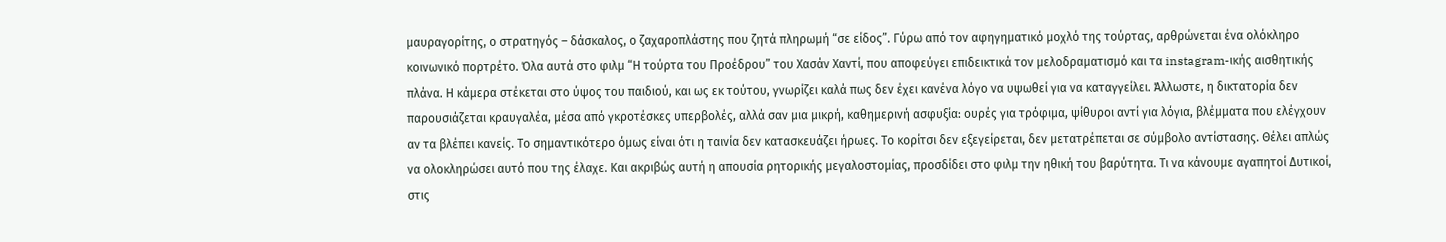μαυραγορίτης, ο στρατηγός – δάσκαλος, ο ζαχαροπλάστης που ζητά πληρωμή “σε είδος”. Γύρω από τον αφηγηματικό μοχλό της τούρτας, αρθρώνεται ένα ολόκληρο κοινωνικό πορτρέτο. Όλα αυτά στο φιλμ “Η τούρτα του Προέδρου” του Χασάν Χαντί, που αποφεύγει επιδεικτικά τον μελοδραματισμό και τα instagram-ικής αισθητικής πλάνα. Η κάμερα στέκεται στο ύψος του παιδιού, και ως εκ τούτου, γνωρίζει καλά πως δεν έχει κανένα λόγο να υψωθεί για να καταγγείλει. Άλλωστε, η δικτατορία δεν παρουσιάζεται κραυγαλέα, μέσα από γκροτέσκες υπερβολές, αλλά σαν μια μικρή, καθημερινή ασφυξία: ουρές για τρόφιμα, ψίθυροι αντί για λόγια, βλέμματα που ελέγχουν αν τα βλέπει κανείς. Το σημαντικότερο όμως είναι ότι η ταινία δεν κατασκευάζει ήρωες. Το κορίτσι δεν εξεγείρεται, δεν μετατρέπεται σε σύμβολο αντίστασης. Θέλει απλώς να ολοκληρώσει αυτό που της έλαχε. Και ακριβώς αυτή η απουσία ρητορικής μεγαλοστομίας, προσδίδει στο φιλμ την ηθική του βαρύτητα. Τι να κάνουμε αγαπητοί Δυτικοί, στις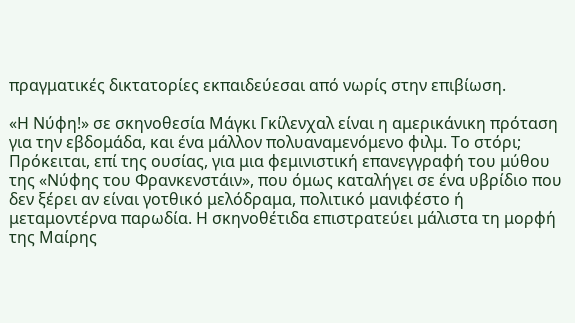πραγματικές δικτατορίες εκπαιδεύεσαι από νωρίς στην επιβίωση.

«Η Νύφη!» σε σκηνοθεσία Μάγκι Γκίλενχαλ είναι η αμερικάνικη πρόταση για την εβδομάδα, και ένα μάλλον πολυαναμενόμενο φιλμ. Το στόρι; Πρόκειται, επί της ουσίας, για μια φεμινιστική επανεγγραφή του μύθου της «Νύφης του Φρανκενστάιν», που όμως καταλήγει σε ένα υβρίδιο που δεν ξέρει αν είναι γοτθικό μελόδραμα, πολιτικό μανιφέστο ή μεταμοντέρνα παρωδία. Η σκηνοθέτιδα επιστρατεύει μάλιστα τη μορφή της Μαίρης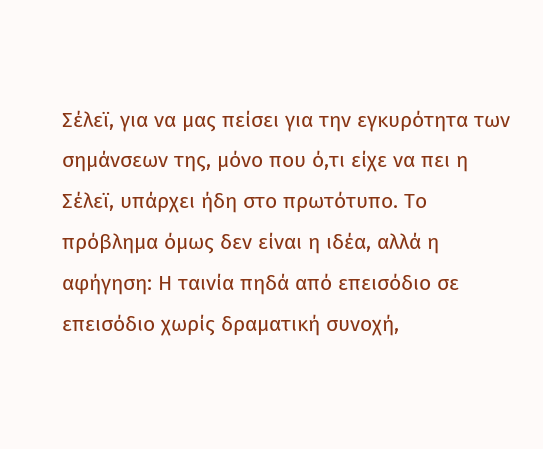Σέλεϊ, για να μας πείσει για την εγκυρότητα των σημάνσεων της, μόνο που ό,τι είχε να πει η Σέλεϊ, υπάρχει ήδη στο πρωτότυπο. Το πρόβλημα όμως δεν είναι η ιδέα, αλλά η αφήγηση: Η ταινία πηδά από επεισόδιο σε επεισόδιο χωρίς δραματική συνοχή,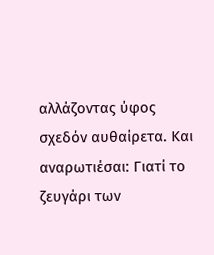αλλάζοντας ύφος σχεδόν αυθαίρετα. Και αναρωτιέσαι: Γιατί το ζευγάρι των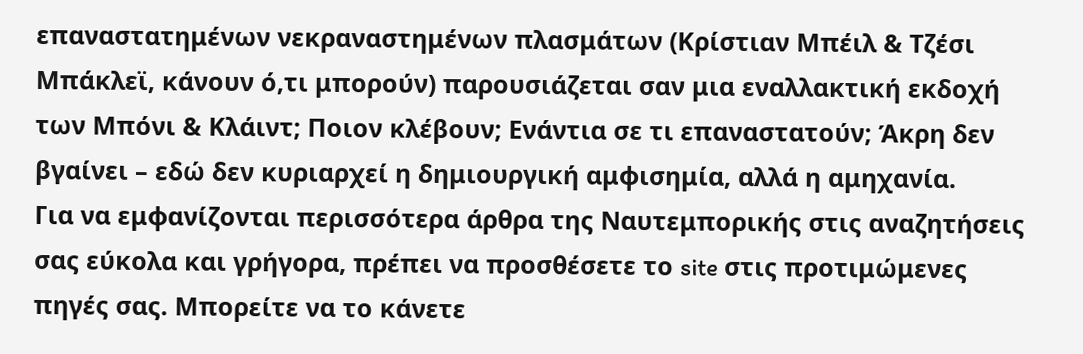επαναστατημένων νεκραναστημένων πλασμάτων (Κρίστιαν Μπέιλ & Τζέσι Μπάκλεϊ, κάνουν ό,τι μπορούν) παρουσιάζεται σαν μια εναλλακτική εκδοχή των Μπόνι & Κλάιντ; Ποιον κλέβουν; Ενάντια σε τι επαναστατούν; Άκρη δεν βγαίνει – εδώ δεν κυριαρχεί η δημιουργική αμφισημία, αλλά η αμηχανία.
Για να εμφανίζονται περισσότερα άρθρα της Ναυτεμπορικής στις αναζητήσεις σας εύκολα και γρήγορα, πρέπει να προσθέσετε το site στις προτιμώμενες πηγές σας. Μπορείτε να το κάνετε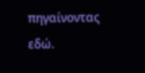πηγαίνοντας εδώ.